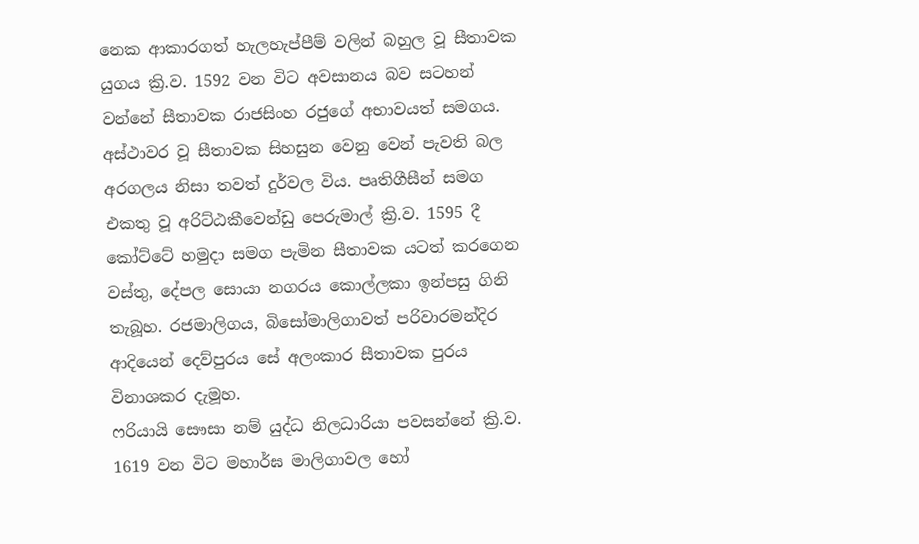නෙක ආකාරගත් හැලහැප්පීම් වලින් බහුල වූ සීතාවක යුගය ක්‍රි.ව. 1592 වන විට අවසානය බව සටහන් වන්නේ සීතාවක රාජසිංහ රජුගේ අභාවයත් සමගය. අස්ථාවර වූ සීතාවක සිහසුන වෙනු වෙන් පැවති බල අරගලය නිසා තවත් දුර්වල විය. පෘතිගීසීන් සමග එකතු වූ අරිට්ඨකීවෙන්ඩු පෙරුමාල් ක්‍රි.ව. 1595 දී කෝට්ටේ හමුදා සමග පැමින සීතාවක යටත් කරගෙන වස්තු, දේපල සොයා නගරය කොල්ලකා ඉන්පසු ගිනි තැබූහ. රජමාලිගය, බිසෝමාලිගාවත් පරිවාරමන්දිර ආදියෙන් දෙව්පුරය සේ අලංකාර සීතාවක පුරය විනාශකර දැමූහ.
ෆරියායි සෞසා නම් යුද්ධ නිලධාරියා පවසන්නේ ක්‍රි.ව. 1619 වන විට මහාර්ඝ මාලිගාවල හෝ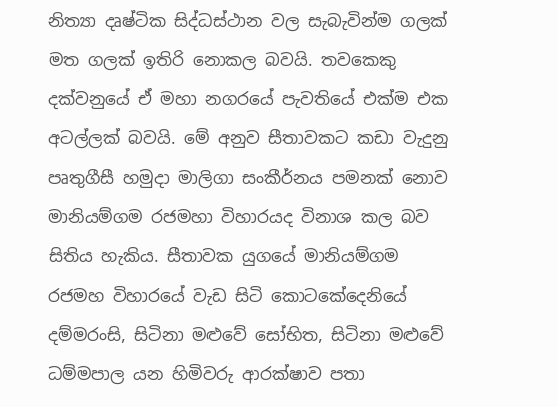නිත්‍යා දෘෂ්ටික සිද්ධස්ථාන වල සැබැවින්ම ගලක් මත ගලක් ඉතිරි නොකල බවයි. තවකෙකු දක්වනුයේ ඒ මහා නගරයේ පැවතියේ එක්ම එක අටල්ලක් බවයි. මේ අනුව සීතාවකට කඩා වැදුනු පෘතුගීසී හමුදා මාලිගා සංකීර්නය පමනක් නොව මානියම්ගම රජමහා විහාරයද විනාශ කල බව සිතිය හැකිය. සීතාවක යුගයේ මානියම්ගම රජමහ විහාරයේ වැඩ සිටි කොටකේදෙනියේ දම්මරංසි, සිටිනා මළුවේ සෝභිත, සිටිනා මළුවේ ධම්මපාල යන හිමිවරු ආරක්ෂාව පතා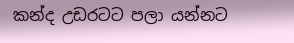කන්ද උඩරටට පලා යන්නට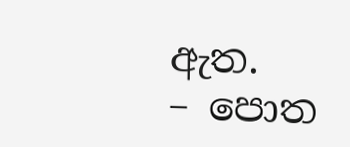ඇත.
– පොත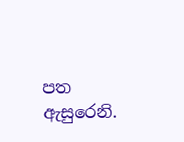පත ඇසුරෙනි.